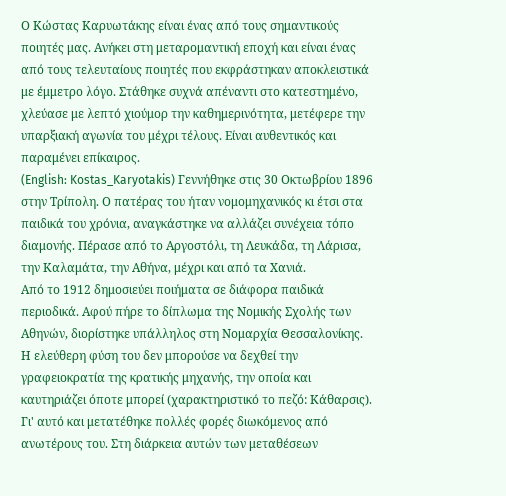Ο Κώστας Καρυωτάκης είναι ένας από τους σημαντικούς ποιητές μας. Ανήκει στη μεταρομαντική εποχή και είναι ένας από τους τελευταίους ποιητές που εκφράστηκαν αποκλειστικά με έμμετρο λόγο. Στάθηκε συχνά απέναντι στο κατεστημένο, χλεύασε με λεπτό χιούμορ την καθημερινότητα, μετέφερε την υπαρξιακή αγωνία του μέχρι τέλους. Είναι αυθεντικός και παραμένει επίκαιρος.
(English: Kostas_Karyotakis) Γεννήθηκε στις 30 Οκτωβρίου 1896 στην Τρίπολη. Ο πατέρας του ήταν νομομηχανικός κι έτσι στα παιδικά του χρόνια, αναγκάστηκε να αλλάζει συνέχεια τόπο διαμονής. Πέρασε από το Αργοστόλι, τη Λευκάδα, τη Λάρισα, την Καλαμάτα, την Αθήνα, μέχρι και από τα Χανιά.
Από το 1912 δημοσιεύει ποιήματα σε διάφορα παιδικά περιοδικά. Αφού πήρε το δίπλωμα της Νομικής Σχολής των Αθηνών, διορίστηκε υπάλληλος στη Νομαρχία Θεσσαλονίκης. Η ελεύθερη φύση του δεν μπορούσε να δεχθεί την γραφειοκρατία της κρατικής μηχανής, την οποία και καυτηριάζει όποτε μπορεί (χαρακτηριστικό το πεζό: Κάθαρσις). Γι' αυτό και μετατέθηκε πολλές φορές διωκόμενος από ανωτέρους του. Στη διάρκεια αυτών των μεταθέσεων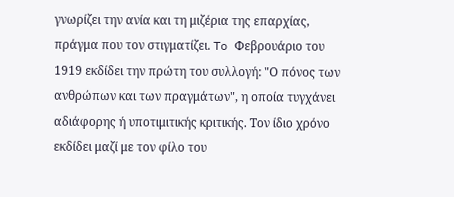γνωρίζει την ανία και τη μιζέρια της επαρχίας, πράγμα που τον στιγματίζει. To Φεβρουάριο του 1919 εκδίδει την πρώτη του συλλογή: "Ο πόνος των ανθρώπων και των πραγμάτων", η οποία τυγχάνει αδιάφορης ή υποτιμιτικής κριτικής. Τον ίδιο χρόνο εκδίδει μαζί με τον φίλο του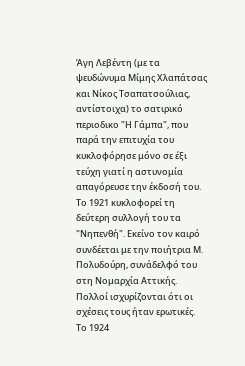Άγη Λεβέντη (με τα ψευδώνυμα Μίμης Χλαπάτσας και Νίκος Τσαπατσούλιας, αντίστοιχα) το σατιρικό περιοδικο "Η Γάμπα", που παρά την επιτυχία του κυκλοφόρησε μόνο σε έξι τεύχη γιατί η αστυνομία απαγόρευσε την έκδοσή του. Το 1921 κυκλοφορεί τη δεύτερη συλλογή του τα "Νηπενθή". Εκείνο τον καιρό συνδέεται με την ποιήτρια Μ. Πολυδούρη, συνάδελφό του στη Νομαρχία Αττικής. Πολλοί ισχυρίζονται ότι οι σχέσεις τους ήταν ερωτικές. Το 1924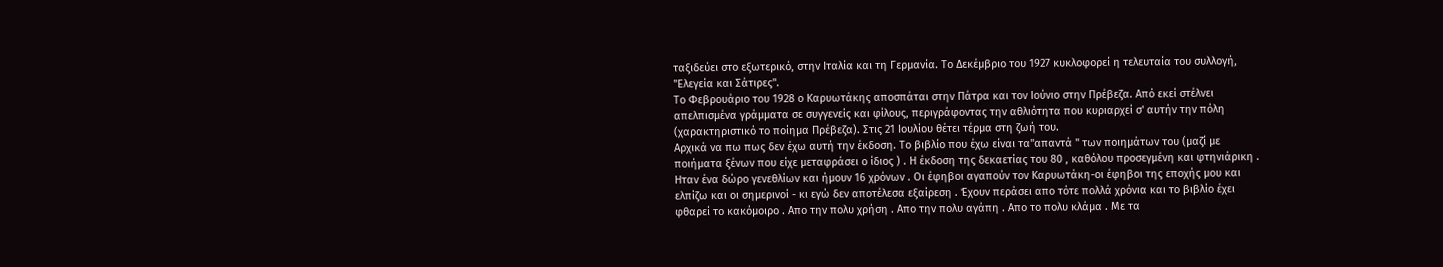ταξιδεύει στο εξωτερικό, στην Ιταλία και τη Γερμανία. Το Δεκέμβριο του 1927 κυκλοφορεί η τελευταία του συλλογή, "Ελεγεία και Σάτιρες".
Το Φεβρουάριο του 1928 ο Καρυωτάκης αποσπάται στην Πάτρα και τον Ιούνιο στην Πρέβεζα. Από εκεί στέλνει απελπισμένα γράμματα σε συγγενείς και φίλους, περιγράφοντας την αθλιότητα που κυριαρχεί σ' αυτήν την πόλη (χαρακτηριστικό το ποίημα Πρέβεζα). Στις 21 Ιουλίου θέτει τέρμα στη ζωή του.
Αρχικά να πω πως δεν έχω αυτή την έκδοση. Το βιβλίο που έχω είναι τα"απαντά " των ποιημάτων του (μαζί με ποιήματα ξένων που είχε μεταφράσει ο ίδιος ) . Η έκδοση της δεκαετίας του 80 , καθόλου προσεγμένη και φτηνιάρικη . Ηταν ένα δώρο γενεθλίων και ήμουν 16 χρόνων . Οι έφηβοι αγαπούν τον Καρυωτάκη-οι έφηβοι της εποχής μου και ελπίζω και οι σημερινοί - κι εγώ δεν αποτέλεσα εξαίρεση . Έχουν περάσει απο τότε πολλά χρόνια και το βιβλίο έχει φθαρεί το κακόμοιρο . Απο την πολυ χρήση . Απο την πολυ αγάπη . Απο το πολυ κλάμα . Με τα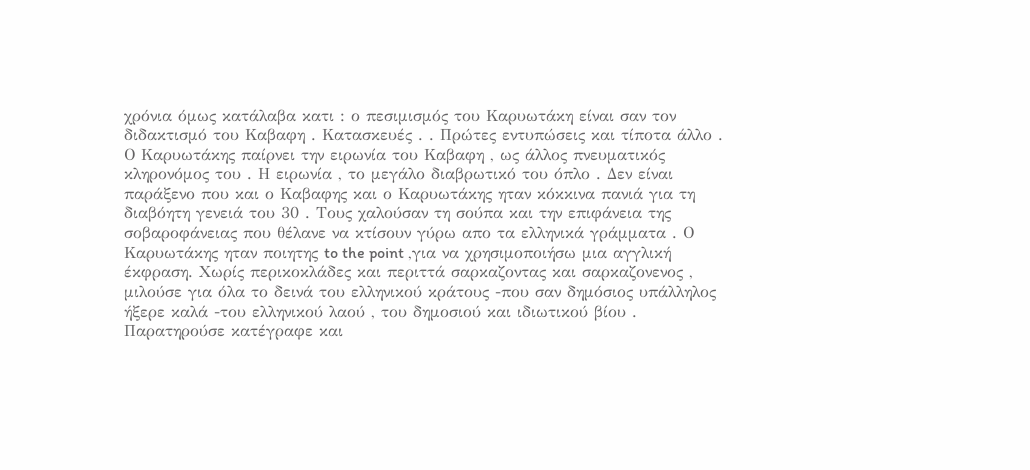χρόνια όμως κατάλαβα κατι : ο πεσιμισμός του Καρυωτάκη είναι σαν τον διδακτισμό του Καβαφη . Κατασκευές . . Πρώτες εντυπώσεις και τίποτα άλλο . Ο Καρυωτάκης παίρνει την ειρωνία του Καβαφη , ως άλλος πνευματικός κληρονόμος του . Η ειρωνία , το μεγάλο διαβρωτικό του όπλο . Δεν είναι παράξενο που και ο Καβαφης και ο Καρυωτάκης ηταν κόκκινα πανιά για τη διαβόητη γενειά του 30 . Τους χαλούσαν τη σούπα και την επιφάνεια της σοβαροφάνειας που θέλανε να κτίσουν γύρω απο τα ελληνικά γράμματα . Ο Καρυωτάκης ηταν ποιητης to the point ,για να χρησιμοποιήσω μια αγγλική έκφραση. Χωρίς περικοκλάδες και περιττά σαρκαζοντας και σαρκαζονενος , μιλούσε για όλα το δεινά του ελληνικού κράτους -που σαν δημόσιος υπάλληλος ήξερε καλά -του ελληνικού λαού , του δημοσιού και ιδιωτικού βίου . Παρατηρούσε κατέγραφε και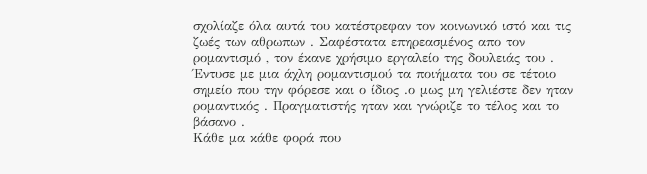σχολίαζε όλα αυτά του κατέστρεφαν τον κοινωνικό ιστό και τις ζωές των αθρωπων . Σαφέστατα επηρεασμένος απο τον ρομαντισμό , τον έκανε χρήσιμο εργαλείο της δουλειάς του . Έντυσε με μια άχλη ρομαντισμού τα ποιήματα του σε τέτοιο σημείο που την φόρεσε και ο ίδιος .ο μως μη γελιέστε δεν ηταν ρομαντικός . Πραγματιστής ηταν και γνώριζε το τέλος και το βάσανο .
Κάθε μα κάθε φορά που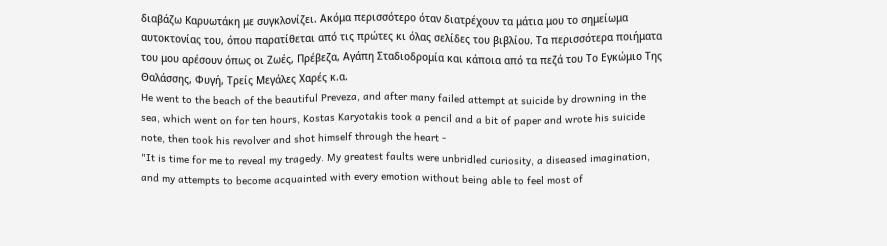διαβάζω Καρυωτάκη με συγκλονίζει. Ακόμα περισσότερο όταν διατρέχουν τα μάτια μου το σημείωμα αυτοκτονίας του, όπου παρατίθεται από τις πρώτες κι όλας σελίδες του βιβλίου. Τα περισσότερα ποιήματα του μου αρέσουν όπως οι Ζωές, Πρέβεζα, Αγάπη Σταδιοδρομία και κάποια από τα πεζά του Το Εγκώμιο Της Θαλάσσης, Φυγή, Τρείς Μεγάλες Χαρές κ.α.
He went to the beach of the beautiful Preveza, and after many failed attempt at suicide by drowning in the sea, which went on for ten hours, Kostas Karyotakis took a pencil and a bit of paper and wrote his suicide note, then took his revolver and shot himself through the heart -
"It is time for me to reveal my tragedy. My greatest faults were unbridled curiosity, a diseased imagination, and my attempts to become acquainted with every emotion without being able to feel most of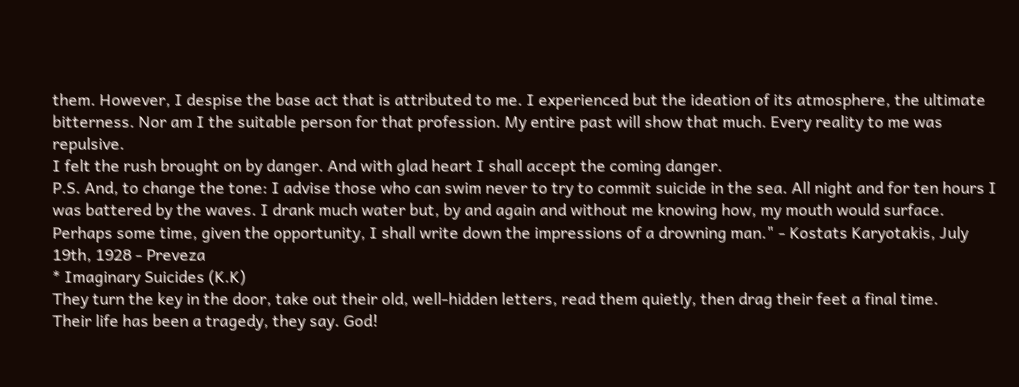them. However, I despise the base act that is attributed to me. I experienced but the ideation of its atmosphere, the ultimate bitterness. Nor am I the suitable person for that profession. My entire past will show that much. Every reality to me was repulsive.
I felt the rush brought on by danger. And with glad heart I shall accept the coming danger.
P.S. And, to change the tone: I advise those who can swim never to try to commit suicide in the sea. All night and for ten hours I was battered by the waves. I drank much water but, by and again and without me knowing how, my mouth would surface. Perhaps some time, given the opportunity, I shall write down the impressions of a drowning man." - Kostats Karyotakis, July 19th, 1928 - Preveza
* Imaginary Suicides (K.K)
They turn the key in the door, take out their old, well-hidden letters, read them quietly, then drag their feet a final time.
Their life has been a tragedy, they say. God!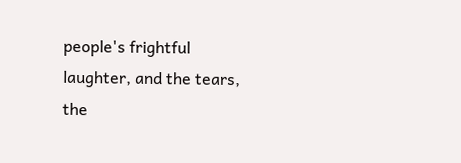people's frightful laughter, and the tears, the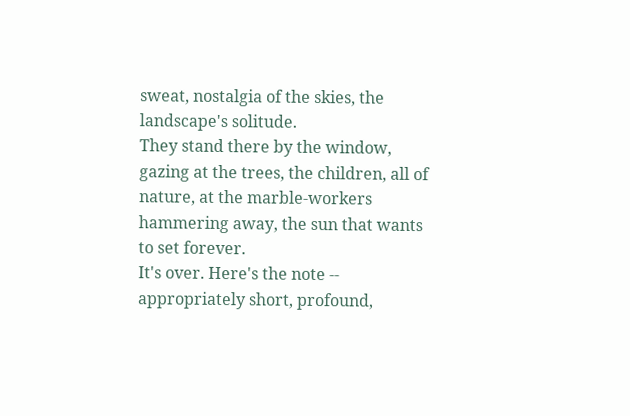sweat, nostalgia of the skies, the landscape's solitude.
They stand there by the window, gazing at the trees, the children, all of nature, at the marble-workers hammering away, the sun that wants to set forever.
It's over. Here's the note -- appropriately short, profound,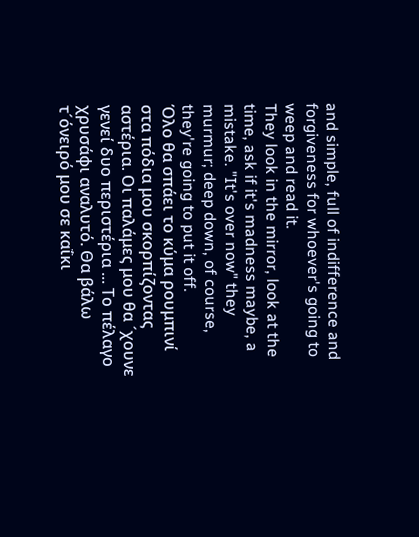and simple, full of indifference and forgiveness for whoever's going to weep and read it.
They look in the mirror, look at the time, ask if it's madness maybe, a mistake. "It's over now" they murmur; deep down, of course, they're going to put it off.
Όλο θα σπάει το κύμα ρουμπινί στα πόδια μου σκορπίζοντας αστέρια. Οι παλάμες μου θα ´χουνε γενεί δυο περιστέρια ... Το πέλαγο χρυσάφι αναλυτό. Θα βάλω τ´όνειρό μου σε καΐκι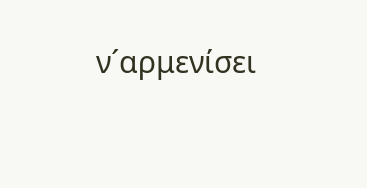ν´αρμενίσει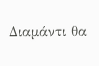Διαμάντι θα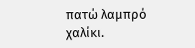πατώ λαμπρό χαλίκι.